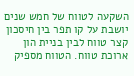השקעה לטווח של חמש שנים יושבת על קו תפר בין חיסכון קצר טווח לבין בניית הון ארוכת טווח. הטווח מספיק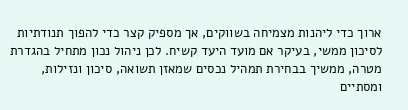ארוך כדי ליהנות מצמיחה בשווקים, אך מספיק קצר כדי להפוך תנודתיות לסיכון ממשי, בעיקר אם מועד היעד קשיח. לכן ניהול נכון מתחיל בהגדרת מטרה, ממשיך בבחירת תמהיל נכסים שמאזן תשואה, סיכון ונזילות, ומסתיים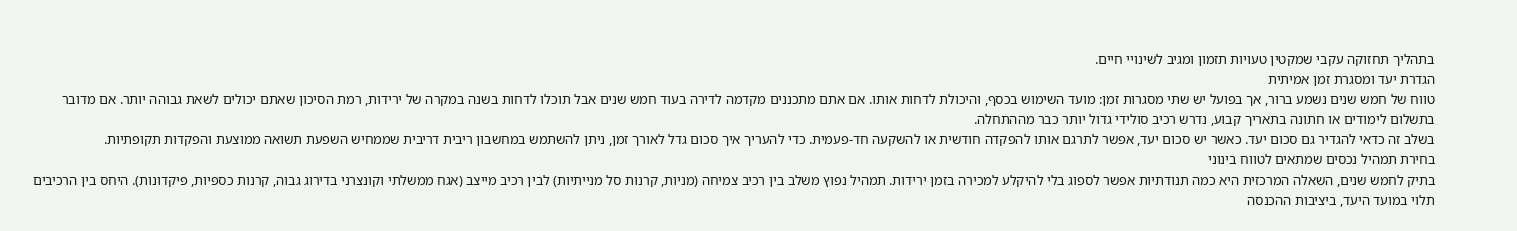בתהליך תחזוקה עקבי שמקטין טעויות תזמון ומגיב לשינויי חיים.
הגדרת יעד ומסגרת זמן אמיתית
טווח של חמש שנים נשמע ברור, אך בפועל יש שתי מסגרות זמן: מועד השימוש בכסף, והיכולת לדחות אותו. אם אתם מתכננים מקדמה לדירה בעוד חמש שנים אבל תוכלו לדחות בשנה במקרה של ירידות, רמת הסיכון שאתם יכולים לשאת גבוהה יותר. אם מדובר בתשלום לימודים או חתונה בתאריך קבוע, נדרש רכיב סולידי גדול יותר כבר מההתחלה.
בשלב זה כדאי להגדיר גם סכום יעד. כאשר יש סכום יעד, אפשר לתרגם אותו להפקדה חודשית או להשקעה חד-פעמית. כדי להעריך איך סכום גדל לאורך זמן, ניתן להשתמש במחשבון ריבית דריבית שממחיש השפעת תשואה ממוצעת והפקדות תקופתיות.
בחירת תמהיל נכסים שמתאים לטווח בינוני
בתיק לחמש שנים, השאלה המרכזית היא כמה תנודתיות אפשר לספוג בלי להיקלע למכירה בזמן ירידות. תמהיל נפוץ משלב בין רכיב צמיחה (מניות, קרנות סל מנייתיות) לבין רכיב מייצב (אגח ממשלתי וקונצרני בדירוג גבוה, קרנות כספיות, פיקדונות). היחס בין הרכיבים תלוי במועד היעד, ביציבות ההכנסה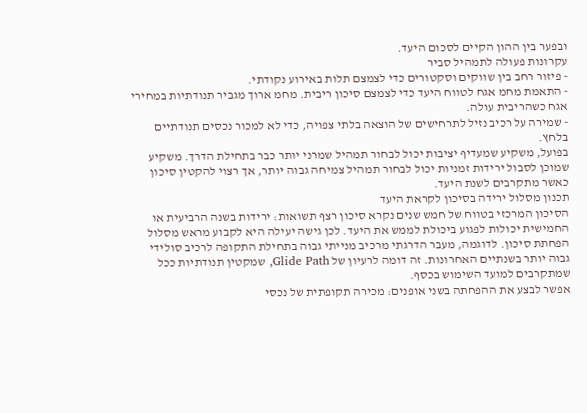ובפער בין ההון הקיים לסכום היעד.
עקרונות פעולה לתמהיל סביר
- פיזור רחב בין שווקים וסקטורים כדי לצמצם תלות באירוע נקודתי.
- התאמת מחמ אגח לטווח היעד כדי לצמצם סיכון ריבית. מחמ ארוך מגביר תנודתיות במחירי אגח כשהריבית עולה.
- שמירה על רכיב נזיל לתרחישים של הוצאה בלתי צפויה, כדי לא למכור נכסים תנודתיים בלחץ.
בפועל, משקיע שמעדיף יציבות יכול לבחור תמהיל שמרני יותר כבר בתחילת הדרך. משקיע שמוכן לסבול ירידות זמניות יכול לבחור תמהיל צמיחה גבוה יותר, אך רצוי להקטין סיכון כאשר מתקרבים לשנת היעד.
תכנון מסלול ירידה בסיכון לקראת היעד
הסיכון המרכזי בטווח של חמש שנים נקרא סיכון רצף תשואות: ירידות בשנה הרביעית או החמישית יכולות לפגוע ביכולת לממש את היעד. לכן גישה יעילה היא לקבוע מראש מסלול הפחתת סיכון. לדוגמה, מעבר הדרגתי מרכיב מנייתי גבוה בתחילת התקופה לרכיב סולידי גבוה יותר בשנתיים האחרונות. זה דומה לרעיון של Glide Path, שמקטין תנודתיות ככל שמתקרבים למועד השימוש בכסף.
אפשר לבצע את ההפחתה בשני אופנים: מכירה תקופתית של נכסי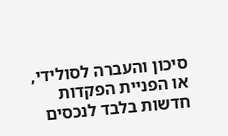סיכון והעברה לסולידי, או הפניית הפקדות חדשות בלבד לנכסים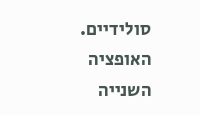סולידיים. האופציה השנייה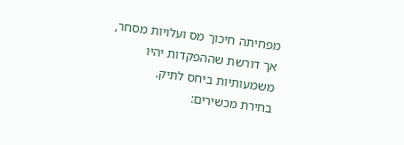מפחיתה חיכוך מס ועלויות מסחר, אך דורשת שההפקדות יהיו משמעותיות ביחס לתיק.
בחירת מכשירים: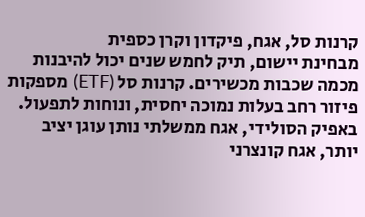קרנות סל, אגח, פיקדון וקרן כספית
מבחינת יישום, תיק לחמש שנים יכול להיבנות מכמה שכבות מכשירים. קרנות סל (ETF) מספקות פיזור רחב בעלות נמוכה יחסית, ונוחות לתפעול. באפיק הסולידי, אגח ממשלתי נותן עוגן יציב יותר, אגח קונצרני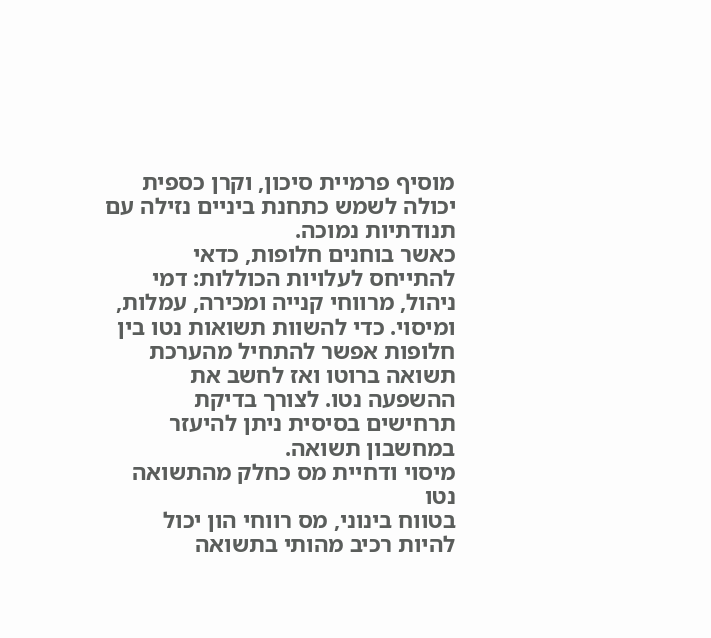מוסיף פרמיית סיכון, וקרן כספית יכולה לשמש כתחנת ביניים נזילה עם תנודתיות נמוכה.
כאשר בוחנים חלופות, כדאי להתייחס לעלויות הכוללות: דמי ניהול, מרווחי קנייה ומכירה, עמלות, ומיסוי. כדי להשוות תשואות נטו בין חלופות אפשר להתחיל מהערכת תשואה ברוטו ואז לחשב את ההשפעה נטו. לצורך בדיקת תרחישים בסיסית ניתן להיעזר במחשבון תשואה.
מיסוי ודחיית מס כחלק מהתשואה נטו
בטווח בינוני, מס רווחי הון יכול להיות רכיב מהותי בתשואה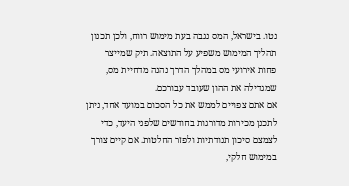נטו. בישראל, המס נגבה בעת מימוש רווח, ולכן תכנון תהליך המימוש משפיע על התוצאה. תיק שמייצר פחות אירועי מס במהלך הדרך נהנה מדחיית מס, שמגדילה את ההון שעובד עבורכם.
אם אתם צפויים לממש את כל הסכום במועד אחד, ניתן לתכנן מכירות מדורגות בחודשים שלפני היעד, כדי לצמצם סיכון תנודתיות ולפזר החלטות. אם קיים צורך במימוש חלקי,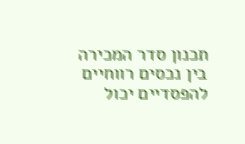תכנון סדר המכירה בין נכסים רווחיים להפסדיים יכול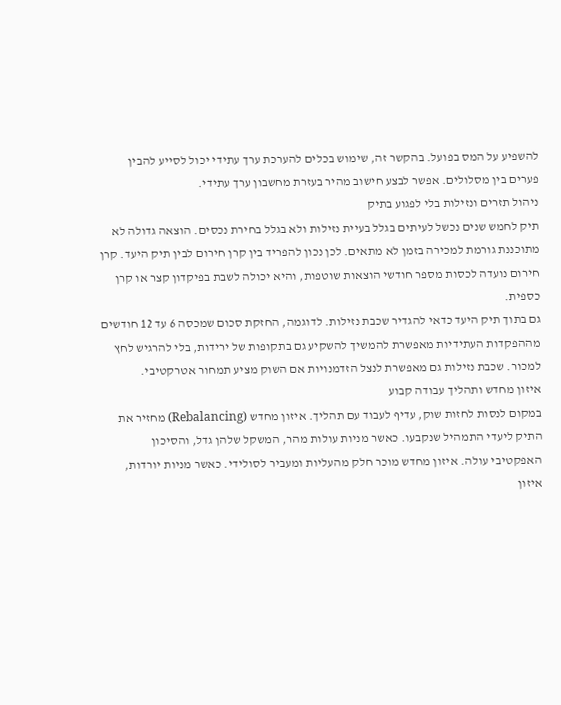להשפיע על המס בפועל. בהקשר זה, שימוש בכלים להערכת ערך עתידי יכול לסייע להבין פערים בין מסלולים. אפשר לבצע חישוב מהיר בעזרת מחשבון ערך עתידי.
ניהול תזרים ונזילות בלי לפגוע בתיק
תיק לחמש שנים נכשל לעיתים בגלל בעיית נזילות ולא בגלל בחירת נכסים. הוצאה גדולה לא מתוכננת גורמת למכירה בזמן לא מתאים. לכן נכון להפריד בין קרן חירום לבין תיק היעד. קרן חירום נועדה לכסות מספר חודשי הוצאות שוטפות, והיא יכולה לשבת בפיקדון קצר או קרן כספית.
גם בתוך תיק היעד כדאי להגדיר שכבת נזילות. לדוגמה, החזקת סכום שמכסה 6 עד 12 חודשים מההפקדות העתידיות מאפשרת להמשיך להשקיע גם בתקופות של ירידות, בלי להרגיש לחץ למכור. שכבת נזילות גם מאפשרת לנצל הזדמנויות אם השוק מציע תמחור אטרקטיבי.
איזון מחדש ותהליך עבודה קבוע
במקום לנסות לחזות שוק, עדיף לעבוד עם תהליך. איזון מחדש (Rebalancing) מחזיר את התיק ליעדי התמהיל שנקבעו. כאשר מניות עולות מהר, המשקל שלהן גדל, והסיכון האפקטיבי עולה. איזון מחדש מוכר חלק מהעליות ומעביר לסולידי. כאשר מניות יורדות, איזון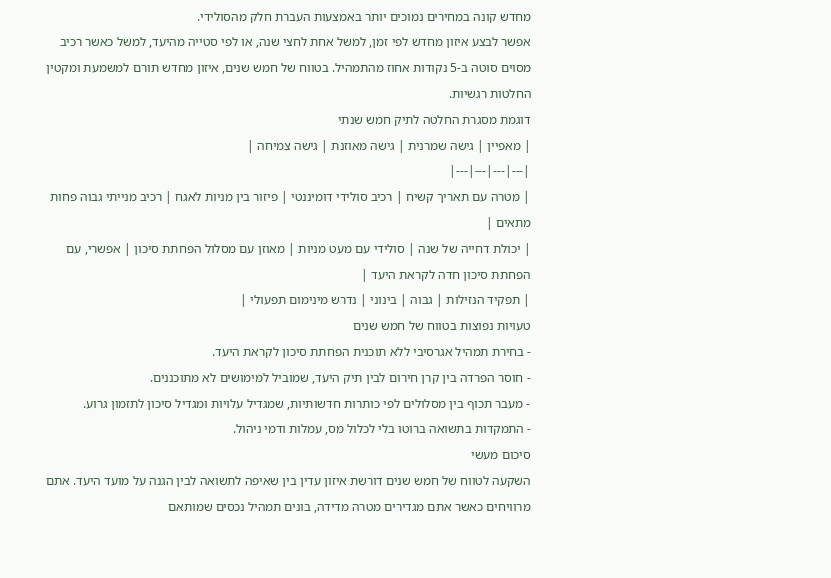מחדש קונה במחירים נמוכים יותר באמצעות העברת חלק מהסולידי.
אפשר לבצע איזון מחדש לפי זמן, למשל אחת לחצי שנה, או לפי סטייה מהיעד, למשל כאשר רכיב מסוים סוטה ב-5 נקודות אחוז מהתמהיל. בטווח של חמש שנים, איזון מחדש תורם למשמעת ומקטין החלטות רגשיות.
דוגמת מסגרת החלטה לתיק חמש שנתי
| מאפיין | גישה שמרנית | גישה מאוזנת | גישה צמיחה |
|---|---|---|---|
| מטרה עם תאריך קשיח | רכיב סולידי דומיננטי | פיזור בין מניות לאגח | רכיב מנייתי גבוה פחות מתאים |
| יכולת דחייה של שנה | סולידי עם מעט מניות | מאוזן עם מסלול הפחתת סיכון | אפשרי, עם הפחתת סיכון חדה לקראת היעד |
| תפקיד הנזילות | גבוה | בינוני | נדרש מינימום תפעולי |
טעויות נפוצות בטווח של חמש שנים
- בחירת תמהיל אגרסיבי ללא תוכנית הפחתת סיכון לקראת היעד.
- חוסר הפרדה בין קרן חירום לבין תיק היעד, שמוביל למימושים לא מתוכננים.
- מעבר תכוף בין מסלולים לפי כותרות חדשותיות, שמגדיל עלויות ומגדיל סיכון לתזמון גרוע.
- התמקדות בתשואה ברוטו בלי לכלול מס, עמלות ודמי ניהול.
סיכום מעשי
השקעה לטווח של חמש שנים דורשת איזון עדין בין שאיפה לתשואה לבין הגנה על מועד היעד. אתם מרוויחים כאשר אתם מגדירים מטרה מדידה, בונים תמהיל נכסים שמותאם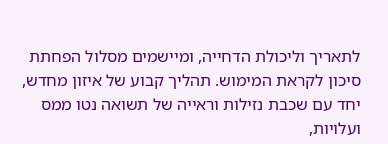לתאריך וליכולת הדחייה, ומיישמים מסלול הפחתת סיכון לקראת המימוש. תהליך קבוע של איזון מחדש, יחד עם שכבת נזילות וראייה של תשואה נטו ממס ועלויות,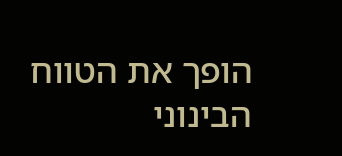הופך את הטווח הבינוני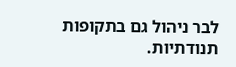לבר ניהול גם בתקופות תנודתיות.